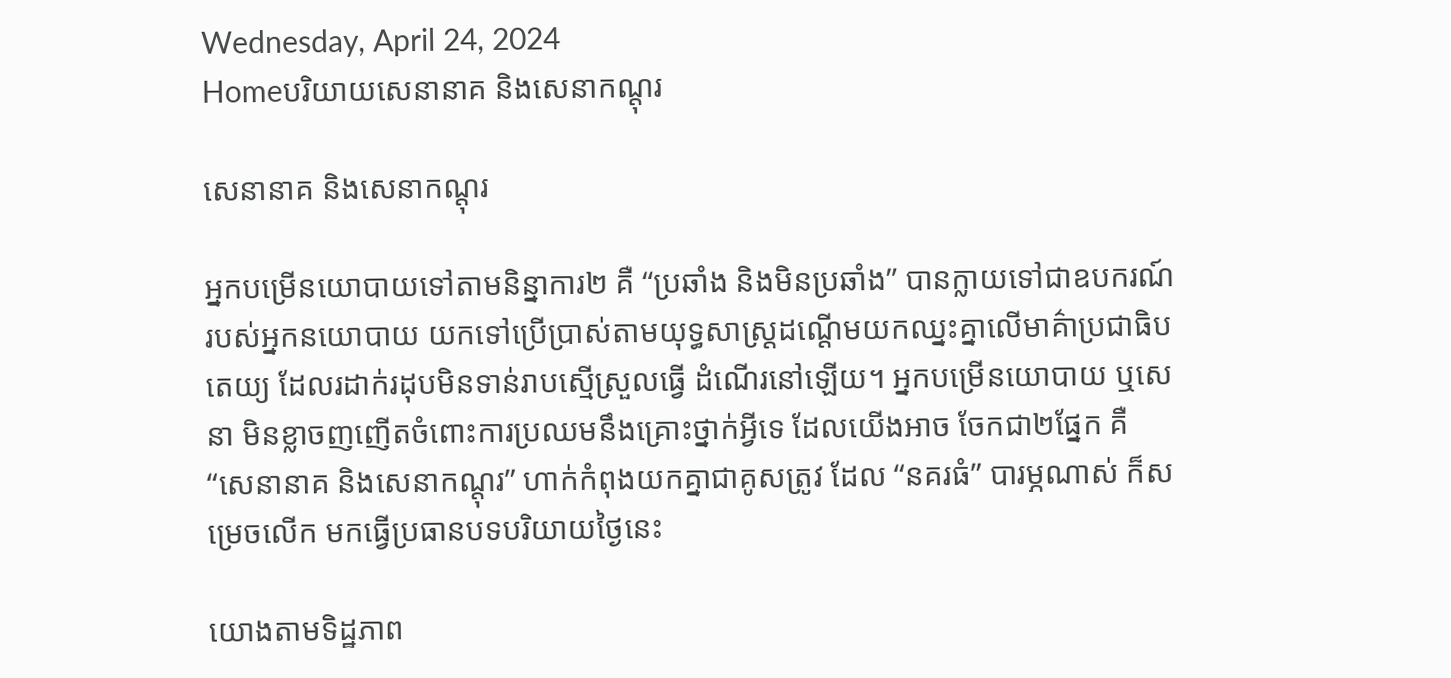Wednesday, April 24, 2024
Homeបរិយាយសេនានាគ និងសេនាកណ្តុរ

សេនានាគ និងសេនាកណ្តុរ

អ្នកបម្រើនយោបាយទៅតាមនិន្នាការ២ គឺ “ប្រឆាំង និងមិនប្រឆាំង” បានក្លាយទៅជាឧបករណ៍របស់អ្នកនយោបាយ យកទៅប្រើប្រាស់តាមយុទ្ធសាស្ត្រដណ្តើមយកឈ្នះគ្នាលើមាគ៌ាប្រជាធិបតេយ្យ ដែលរដាក់រដុបមិនទាន់រាបស្មើស្រួលធ្វើ ដំណើរនៅឡើយ។ អ្នកបម្រើនយោបាយ ឬសេនា មិនខ្លាចញញើតចំពោះការប្រឈមនឹងគ្រោះថ្នាក់អ្វីទេ ដែលយើងអាច ចែកជា២ផ្នែក គឺ “សេនានាគ និងសេនាកណ្តុរ” ហាក់កំពុងយកគ្នាជាគូសត្រូវ ដែល “នគរធំ” បារម្ភណាស់ ក៏សម្រេចលើក មកធ្វើប្រធានបទបរិយាយថ្ងៃនេះ

យោងតាមទិដ្ឋភាព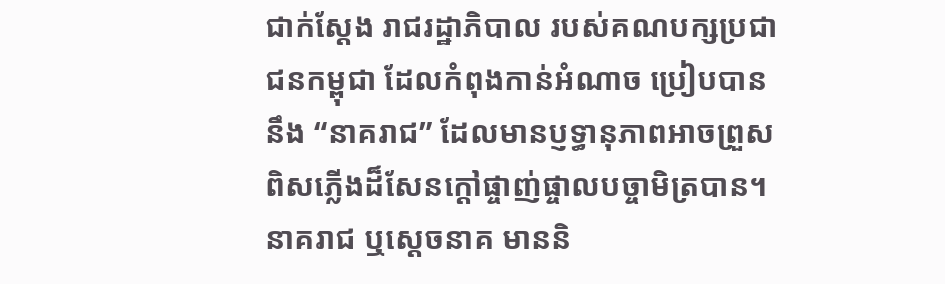ជាក់ស្តែង រាជរដ្ឋាភិបាល របស់គណបក្សប្រជាជនកម្ពុជា ដែលកំពុងកាន់អំណាច ប្រៀបបាននឹង “នាគរាជ” ដែលមានប្ញទ្ធានុភាពអាចព្រួសពិសភ្លើងដ៏សែនក្តៅផ្ចាញ់ផ្ចាលបច្ចាមិត្របាន។ នាគរាជ ឬស្តេចនាគ មាននិ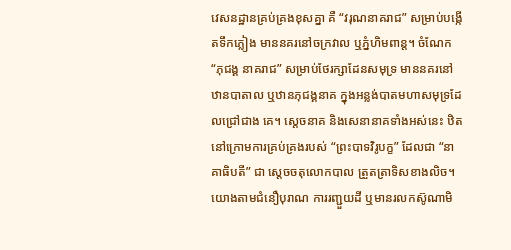វេសនដ្ឋានគ្រប់គ្រងខុសគ្នា គឺ “វរុណនាគរាជ” សម្រាប់បង្កើតទឹកភ្លៀង មាននគរនៅចក្រវាល ឬភ្នំហិមពាន្ត។ ចំណែក “ភុជង្គ នាគរាជ” សម្រាប់ថែរក្សាដែនសមុទ្រ មាននគរនៅឋានបាតាល ឬឋានភុជង្គនាគ ក្នុងអន្លង់បាតមហាសមុទ្រដែលជ្រៅជាង គេ។ ស្តេចនាគ និងសេនានាគទាំងអស់នេះ ឋិតនៅក្រោមការគ្រប់គ្រងរបស់ “ព្រះបាទវិរូបក្ខ” ដែលជា “នាគាធិបតី” ជា ស្តេចចតុលោកបាល ត្រួតត្រាទិសខាងលិច។ យោងតាមជំនឿបុរាណ ការរញ្ជួយដី ឬមានរលកស៊ូណាមិ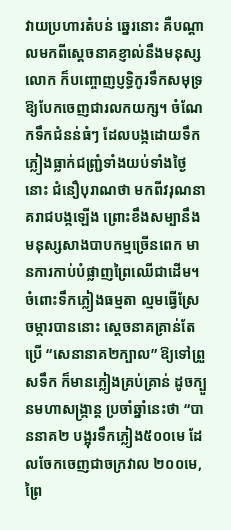វាយប្រហារតំបន់ ឆ្នេរនោះ គឺបណ្តាលមកពីស្តេចនាគខ្ញាល់នឹងមនុស្សលោក ក៏បញ្ចោញប្ញទ្ធិកូរទឹកសមុទ្រឱ្យបែកចេញជារលកយក្ស។ ចំណែកទឹកជំនន់ធំៗ ដែលបង្កដោយទឹកភ្លៀងធ្លាក់ជញ្ជ្រំទាំងយប់ទាំងថ្ងៃនោះ ជំនឿបុរាណថា មកពីវរុណនាគរាជបង្កឡើង ព្រោះខឹងសម្បានឹងមនុស្សសាងបាបកម្មច្រើនពេក មានការកាប់បំផ្លាញព្រៃឈើជាដើម។ ចំពោះទឹកភ្លៀងធម្មតា ល្មមធ្វើស្រែ ចម្ការបាននោះ ស្តេចនាគគ្រាន់តែប្រើ “សេនានាគ២ក្បាល” ឱ្យទៅព្រួសទឹក ក៏មានភ្លៀងគ្រប់គ្រាន់ ដូចក្បួនមហាសង្ក្រាន្ត ប្រចាំឆ្នាំនេះថា “បាននាគ២ បង្អុរទឹកភ្លៀង៥០០មេ ដែលចែកចេញជាចក្រវាល ២០០មេ, ព្រៃ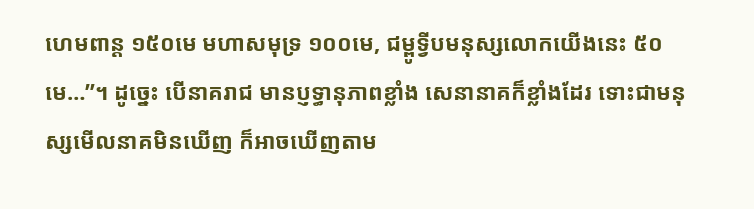ហេមពាន្ត ១៥០មេ មហាសមុទ្រ ១០០មេ, ជម្ពូទ្វីបមនុស្សលោកយើងនេះ ៥០មេ…”។ ដូច្នេះ បើនាគរាជ មានប្ញទ្ធានុភាពខ្លាំង សេនានាគក៏ខ្លាំងដែរ ទោះជាមនុស្សមើលនាគមិនឃើញ ក៏អាចឃើញតាម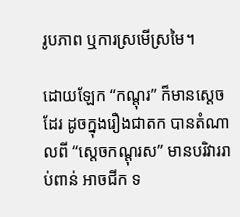រូបភាព ឬការស្រមើស្រមៃ។

ដោយឡែក “កណ្តុរ” ក៏មានស្តេចដែរ ដូចក្នុងរឿងជាតក បានតំណាលពី “ស្តេចកណ្តុរស” មានបរិវាររាប់ពាន់ អាចជីក ទ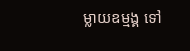ម្លាយឧម្មង្គ ទៅ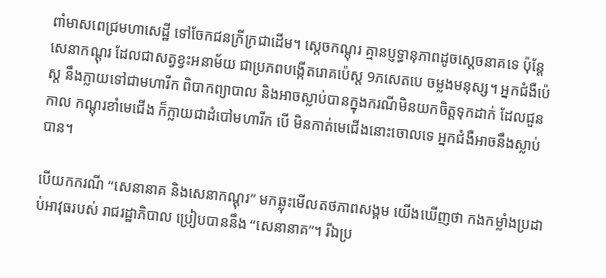ពាំមាសពេជ្រមហាសេដ្ឋី ទៅចែកជនក្រីក្រជាដើម។ ស្តេចកណ្តុរ គ្មានប្ញទ្ធានុភាពដូចស្តេចនាគទេ ប៉ុន្តែ សេនាកណ្តុរ ដែលជាសត្វខ្វះអនាម័យ ជាប្រភពបង្កើតរោគប៉េស្ត 9ភសេតបេ ចម្លងមនុស្ស។ អ្នកជំងឺប៉េស្ត នឹងក្លាយទៅជាមហារីក ពិបាកព្យាបាល និងអាចស្លាប់បានក្នុងករណីមិនយកចិត្តទុកដាក់ ដែលជួនកាល កណ្តុរខាំមេជើង ក៏ក្លាយជាដំបៅមហារីក បើ មិនកាត់មេជើងនោះចោលទេ អ្នកជំងឺអាចនឹងស្លាប់បាន។

បើយកករណី “សេនានាគ និងសេនាកណ្តុរ” មកឆ្លុះមើលតថភាពសង្គម យើងឃើញថា កងកម្លាំងប្រដាប់អាវុធរបស់ រាជរដ្ឋាភិបាល ប្រៀបបាននឹង “សេនានាគ”។ រីឯប្រ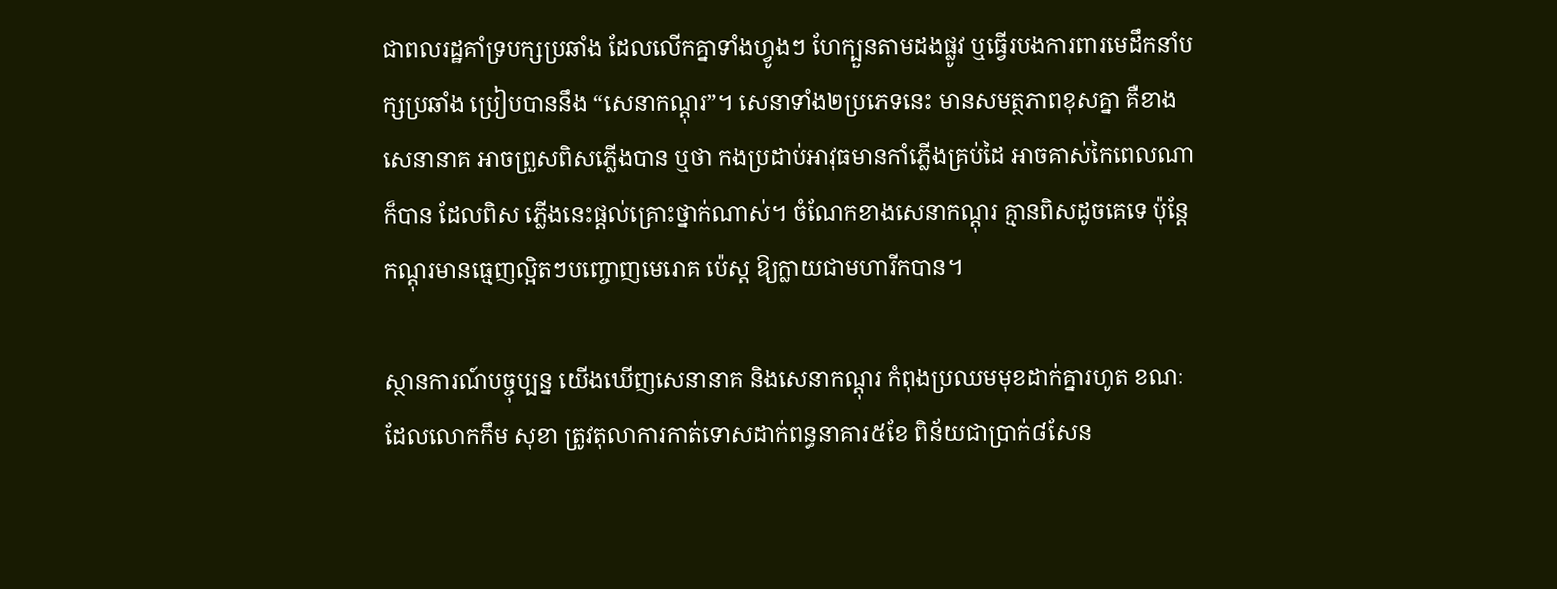ជាពលរដ្ឋគាំទ្របក្សប្រឆាំង ដែលលើកគ្នាទាំងហ្វូងៗ ហែក្បួនតាមដងផ្លូវ ឬធ្វើរបងការពារមេដឹកនាំបក្សប្រឆាំង ប្រៀបបាននឹង “សេនាកណ្តុរ”។ សេនាទាំង២ប្រភេទនេះ មានសមត្ថភាពខុសគ្នា គឺខាងសេនានាគ អាចព្រួសពិសភ្លើងបាន ឬថា កងប្រដាប់អាវុធមានកាំភ្លើងគ្រប់ដៃ អាចគាស់កៃពេលណាក៏បាន ដែលពិស ភ្លើងនេះផ្តល់គ្រោះថ្នាក់ណាស់។ ចំណែកខាងសេនាកណ្តុរ គ្មានពិសដូចគេទេ ប៉ុន្តែ កណ្តុរមានធ្មេញល្អិតៗបញ្ចោញមេរោគ ប៉េស្ត ឱ្យក្លាយជាមហារីកបាន។

ស្ថានការណ៍បច្ចុប្បន្ន យើងឃើញសេនានាគ និងសេនាកណ្តុរ កំពុងប្រឈមមុខដាក់គ្នារហូត ខណៈដែលលោកកឹម សុខា ត្រូវតុលាការកាត់ទោសដាក់ពន្ធនាគារ៥ខែ ពិន័យជាប្រាក់៨សែន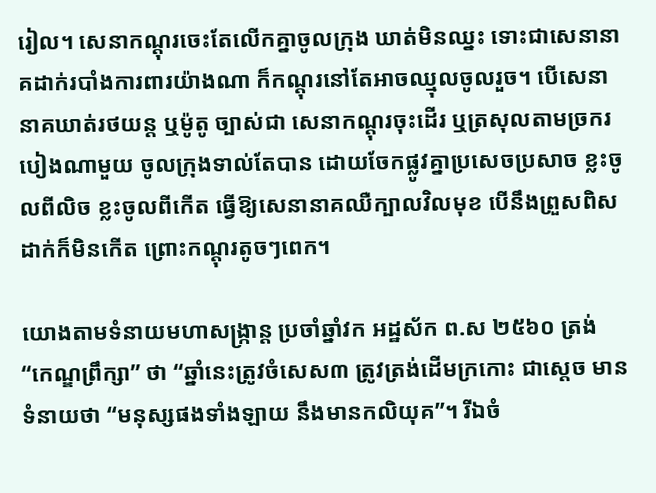រៀល។ សេនាកណ្តុរចេះតែលើកគ្នាចូលក្រុង ឃាត់មិនឈ្នះ ទោះជាសេនានាគដាក់របាំងការពារយ៉ាងណា ក៏កណ្តុរនៅតែអាចឈ្មុលចូលរួច។ បើសេនានាគឃាត់រថយន្ត ឬម៉ូតូ ច្បាស់ជា សេនាកណ្តុរចុះដើរ ឬត្រសុលតាមច្រករបៀងណាមួយ ចូលក្រុងទាល់តែបាន ដោយចែកផ្លូវគ្នាប្រសេចប្រសាច ខ្លះចូលពីលិច ខ្លះចូលពីកើត ធ្វើឱ្យសេនានាគឈឺក្បាលវិលមុខ បើនឹងព្រួសពិសដាក់ក៏មិនកើត ព្រោះកណ្តុរតូចៗពេក។

យោងតាមទំនាយមហាសង្ក្រាន្ត ប្រចាំឆ្នាំវក អដ្ឋស័ក ព.ស ២៥៦០ ត្រង់ “កេណ្ឌព្រឹក្សា” ថា “ឆ្នាំនេះត្រូវចំសេស៣ ត្រូវត្រង់ដើមក្រកោះ ជាស្តេច មានទំនាយថា “មនុស្សផងទាំងឡាយ នឹងមានកលិយុគ”។ រីឯចំ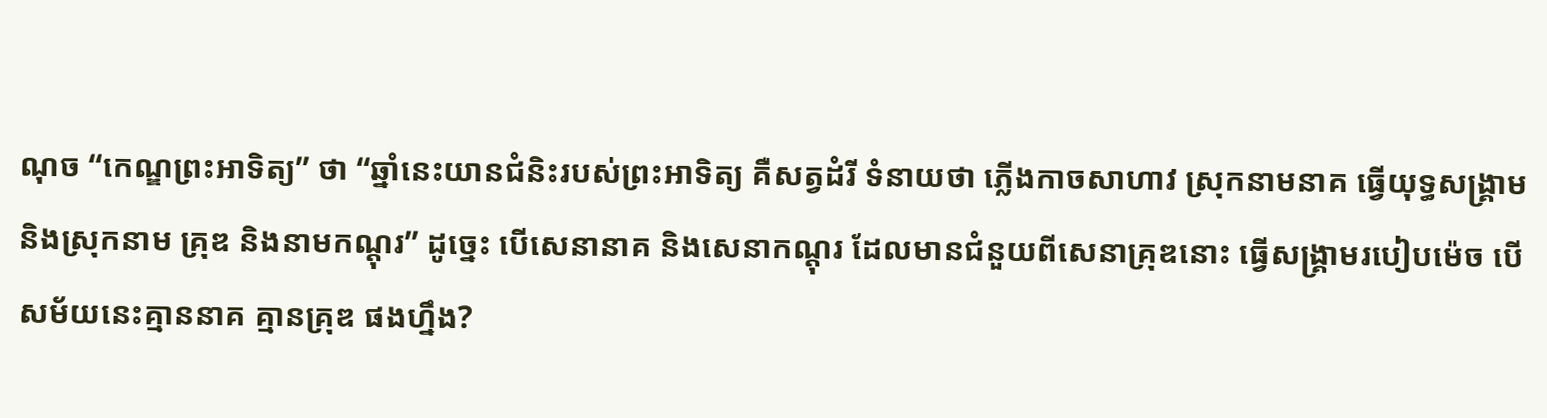ណុច “កេណ្ឌព្រះអាទិត្យ” ថា “ឆ្នាំនេះយានជំនិះរបស់ព្រះអាទិត្យ គឺសត្វដំរី ទំនាយថា ភ្លើងកាចសាហាវ ស្រុកនាមនាគ ធ្វើយុទ្ធសង្គ្រាមនិងស្រុកនាម គ្រុឌ និងនាមកណ្តុរ” ដូច្នេះ បើសេនានាគ និងសេនាកណ្តុរ ដែលមានជំនួយពីសេនាគ្រុឌនោះ ធ្វើសង្គ្រាមរបៀបម៉េច បើ សម័យនេះគ្មាននាគ គ្មានគ្រុឌ ផងហ្នឹង?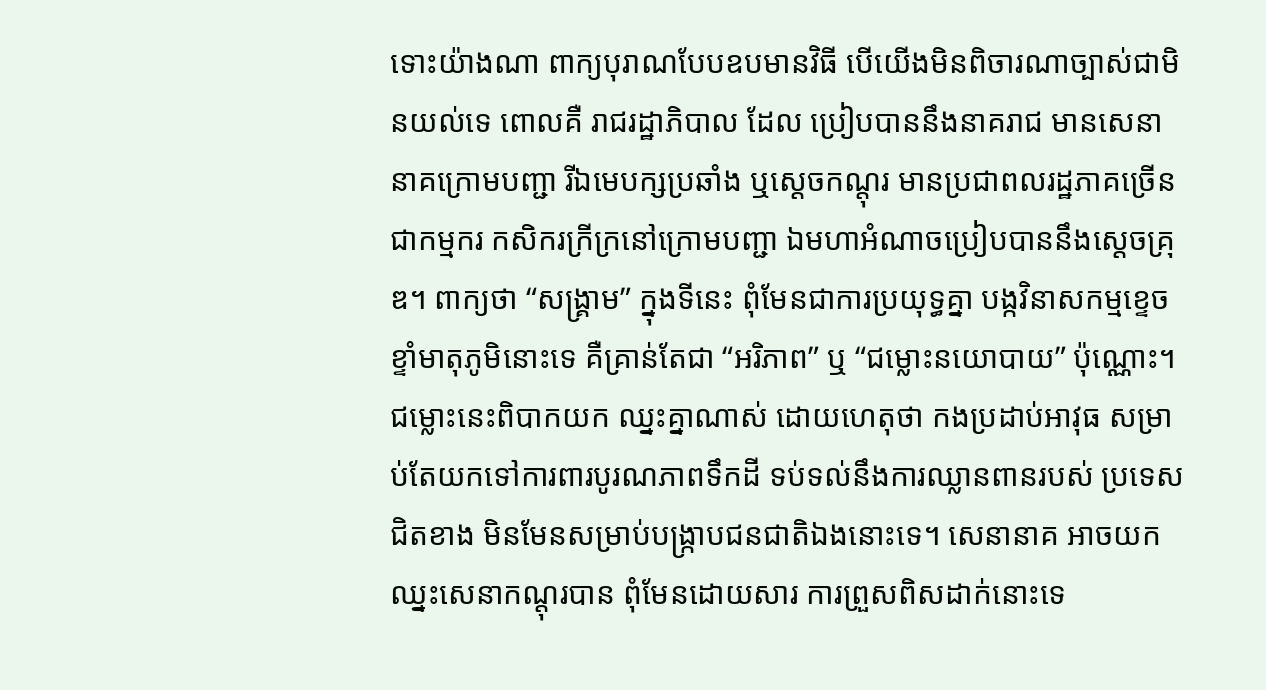ទោះយ៉ាងណា ពាក្យបុរាណបែបឧបមានវិធី បើយើងមិនពិចារណាច្បាស់ជាមិនយល់ទេ ពោលគឺ រាជរដ្ឋាភិបាល ដែល ប្រៀបបាននឹងនាគរាជ មានសេនានាគក្រោមបញ្ជា រីឯមេបក្សប្រឆាំង ឬស្តេចកណ្តុរ មានប្រជាពលរដ្ឋភាគច្រើន ជាកម្មករ កសិករក្រីក្រនៅក្រោមបញ្ជា ឯមហាអំណាចប្រៀបបាននឹងស្តេចគ្រុឌ។ ពាក្យថា “សង្គ្រាម” ក្នុងទីនេះ ពុំមែនជាការប្រយុទ្ធគ្នា បង្កវិនាសកម្មខ្ទេចខ្ទាំមាតុភូមិនោះទេ គឺគ្រាន់តែជា “អរិភាព” ឬ “ជម្លោះនយោបាយ” ប៉ុណ្ណោះ។ ជម្លោះនេះពិបាកយក ឈ្នះគ្នាណាស់ ដោយហេតុថា កងប្រដាប់អាវុធ សម្រាប់តែយកទៅការពារបូរណភាពទឹកដី ទប់ទល់នឹងការឈ្លានពានរបស់ ប្រទេសជិតខាង មិនមែនសម្រាប់បង្ក្រាបជនជាតិឯងនោះទេ។ សេនានាគ អាចយកឈ្នះសេនាកណ្តុរបាន ពុំមែនដោយសារ ការព្រួសពិសដាក់នោះទេ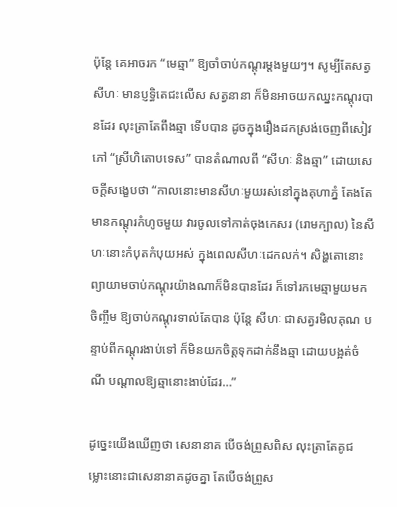ប៉ុន្តែ គេអាចរក “មេឆ្មា” ឱ្យចាំចាប់កណ្តុរម្តងមួយៗ។ សូម្បីតែសត្វសីហៈ មានប្ញទ្ធិតេជះលើស សត្វនានា ក៏មិនអាចយកឈ្នះកណ្តុរបានដែរ លុះត្រាតែពឹងឆ្មា ទើបបាន ដូចក្នុងរឿងដកស្រង់ចេញពីសៀវភៅ “ស្រីហិតោបទេស” បានតំណាលពី “សីហៈ និងឆ្មា” ដោយសេចក្តីសង្ខេបថា “កាលនោះមានសីហៈមួយរស់នៅក្នុងគុហាភ្នំ តែងតែ មានកណ្តុរកំហូចមួយ វារចូលទៅកាត់ចុងកេសរ (រោមក្បាល) នៃសីហៈនោះកំបុតកំបុយអស់ ក្នុងពេលសីហៈដេកលក់។ សិង្ហតោនោះព្យាយាមចាប់កណ្តុរយ៉ាងណាក៏មិនបានដែរ ក៏ទៅរកមេឆ្មាមួយមកចិញ្ចឹម ឱ្យចាប់កណ្តុរទាល់តែបាន ប៉ុន្តែ សីហៈ ជាសត្វរមិលគុណ បន្ទាប់ពីកណ្តុរងាប់ទៅ ក៏មិនយកចិត្តទុកដាក់នឹងឆ្មា ដោយបង្អត់ចំណី បណ្តាលឱ្យឆ្មានោះងាប់ដែរ…”

ដូច្នេះយើងឃើញថា សេនានាគ បើចង់ព្រួសពិស លុះត្រាតែគូជម្លោះនោះជាសេនានាគដូចគ្នា តែបើចង់ព្រួស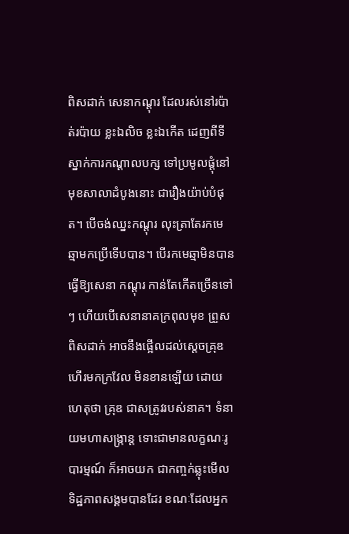ពិសដាក់ សេនាកណ្តុរ ដែលរស់នៅរប៉ាត់រប៉ាយ ខ្លះឯលិច ខ្លះឯកើត ដេញពីទីស្នាក់ការកណ្តាលបក្ស ទៅប្រមូលផ្តុំនៅមុខសាលាដំបូងនោះ ជារឿងយ៉ាប់បំផុត។ បើចង់ឈ្នះកណ្តុរ លុះត្រាតែរកមេឆ្មាមកប្រើទើបបាន។ បើរកមេឆ្មាមិនបាន ធ្វើឱ្យសេនា កណ្តុរ កាន់តែកើតច្រើនទៅៗ ហើយបើសេនានាគក្រពុលមុខ ព្រួសពិសដាក់ អាចនឹងផ្អើលដល់ស្តេចគ្រុឌ ហើរមកក្រវែល មិនខានឡើយ ដោយហេតុថា គ្រុឌ ជាសត្រូវរបស់នាគ។ ទំនាយមហាសង្ក្រាន្ត ទោះជាមានលក្ខណៈរូបារម្មណ៍ ក៏អាចយក ជាកញ្ចក់ឆ្លុះមើលទិដ្ឋភាពសង្គមបានដែរ ខណៈដែលអ្នក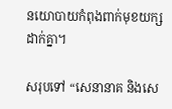នយោបាយកំពុងពាក់មុខយក្សដាក់គ្នា។

សរុបទៅ “សេនានាគ និងសេ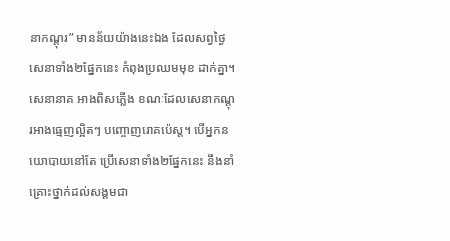នាកណ្តុរ” មានន័យយ៉ាងនេះឯង ដែលសព្វថ្ងៃ សេនាទាំង២ផ្នែកនេះ កំពុងប្រឈមមុខ ដាក់គ្នា។ សេនានាគ អាងពិសភ្លើង ខណៈដែលសេនាកណ្តុរអាងធ្មេញល្អិតៗ បញ្ចោញរោគប៉េស្ត។ បើអ្នកនយោបាយនៅតែ ប្រើសេនាទាំង២ផ្នែកនេះ នឹងនាំគ្រោះថ្នាក់ដល់សង្គមជា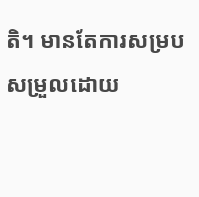តិ។ មានតែការសម្របសម្រួលដោយ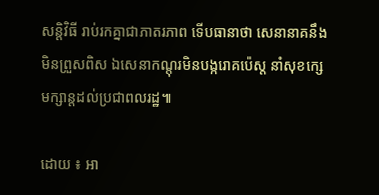សន្តិវិធី រាប់រកគ្នាជាភាតរភាព ទើបធានាថា សេនានាគនឹងមិនព្រួសពិស ឯសេនាកណ្តុរមិនបង្ករោគប៉េស្ត នាំសុខក្សេមក្សាន្តដល់ប្រជាពលរដ្ឋ៕

ដោយ ៖ អា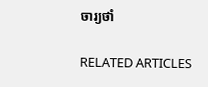ចារ្យថាំ

RELATED ARTICLES